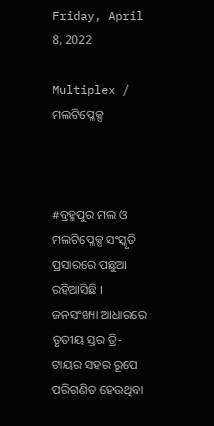Friday, April 8, 2022

Multiplex / ମଲଟିପ୍ଳେକ୍ସ



#ବ୍ରହ୍ମପୁର ମଲ ଓ ମଲଟିପ୍ଳେକ୍ସ ସଂସ୍କୃତି ପ୍ରସାରରେ ପଛୁଆ ରହିଆସିଛି । ଜନସଂଖ୍ୟା ଆଧାରରେ ତୃତୀୟ ସ୍ତର ତ୍ରି-ଟାୟର ସହର ରୂପେ ପରିଗଣିତ ହେଉଥିବା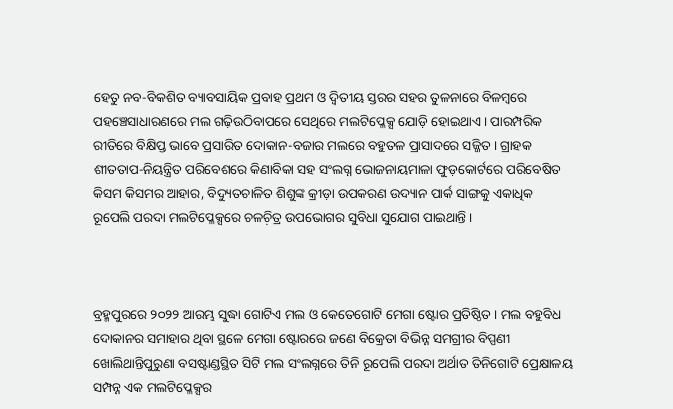ହେତୁ ନବ-ବିକଶିତ ବ୍ୟାବସାୟିକ ପ୍ରବାହ ପ୍ରଥମ ଓ ଦ୍ୱିତୀୟ ସ୍ତରର ସହର ତୁଳନାରେ ବିଳମ୍ୱରେ ପହଞ୍ଚେସାଧାରଣରେ ମଲ ଗଢ଼ିଉଠିବାପରେ ସେଥିରେ ମଲଟିପ୍ଳେକ୍ସ ଯୋଡ଼ି ହୋଇଥାଏ । ପାରମ୍ପରିକ ରୀତିରେ ବିକ୍ଷିପ୍ତ ଭାବେ ପ୍ରସାରିତ ଦୋକାନ-ବଜାର ମଲରେ ବହୁତଳ ପ୍ରାସାଦରେ ସଜ୍ଜିତ । ଗ୍ରାହକ ଶୀତତାପ-ନିୟନ୍ତ୍ରିତ ପରିବେଶରେ କିଣାବିକା ସହ ସଂଲଗ୍ନ ଭୋଜନାୟମାଳା ଫୁଡ଼କୋର୍ଟରେ ପରିବେଷିତ କିସମ କିସମର ଆହାର, ବିଦ୍ୟୁତଚାଳିତ ଶିଶୁଙ୍କ କ୍ରୀଡ଼ା ଉପକରଣ ଉଦ୍ୟାନ ପାର୍କ ସାଙ୍ଗକୁ ଏକାଧିକ ରୂପେଲି ପରଦା ମଲଟିପ୍ଳେକ୍ସରେ ଚଳଚ଼ିତ୍ର ଉପଭୋଗର ସୁବିଧା ସୁଯୋଗ ପାଇଥାନ୍ତି ।



ବ୍ରହ୍ମପୁରରେ ୨୦୨୨ ଆରମ୍ଭ ସୁଦ୍ଧା ଗୋଟିଏ ମଲ ଓ କେତେଗୋଟି ମେଗା ଷ୍ଟୋର ପ୍ରତିଷ୍ଠିତ । ମଲ ବହୁବିଧ ଦୋକାନର ସମାହାର ଥିବା ସ୍ଥଳେ ମେଗା ଷ୍ଟୋରରେ ଜଣେ ବିକ୍ରେତା ବିଭିନ୍ନ ସମଗ୍ରୀର ବିପ୍ପଣୀ ଖୋଲିଥାନ୍ତିପୁରୁଣା ବସଷ୍ଟାଣ୍ଡସ୍ଥିତ ସିଟି ମଲ ସଂଲଗ୍ନରେ ତିନି ରୂପେଲି ପରଦା ଅର୍ଥାତ ତିନିଗୋଟି ପ୍ରେକ୍ଷାଳୟ ସମ୍ପନ୍ନ ଏକ ମଲଟିପ୍ଳେକ୍ସର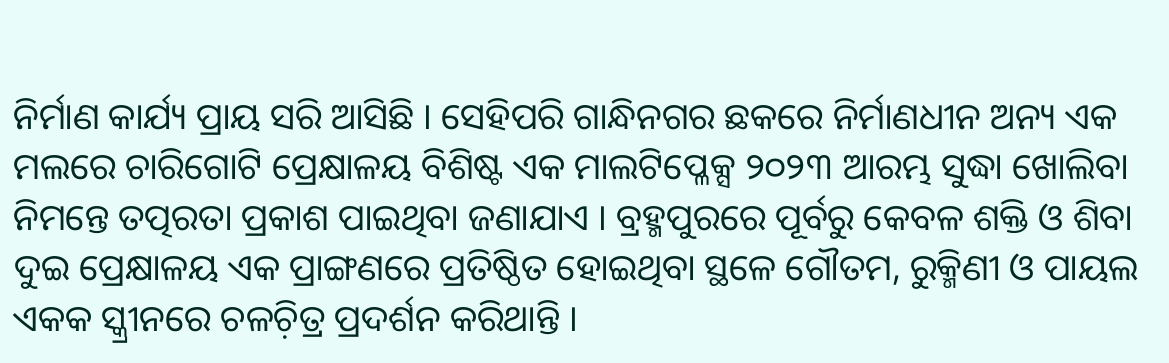ନିର୍ମାଣ କାର୍ଯ୍ୟ ପ୍ରାୟ ସରି ଆସିଛି । ସେହିପରି ଗାନ୍ଧିନଗର ଛକରେ ନିର୍ମାଣଧୀନ ଅନ୍ୟ ଏକ ମଲରେ ଚାରିଗୋଟି ପ୍ରେକ୍ଷାଳୟ ବିଶିଷ୍ଟ ଏକ ମାଲଟିପ୍ଳେକ୍ସ ୨୦୨୩ ଆରମ୍ଭ ସୁଦ୍ଧା ଖୋଲିବା ନିମନ୍ତେ ତତ୍ପରତା ପ୍ରକାଶ ପାଇଥିବା ଜଣାଯାଏ । ବ୍ରହ୍ମପୁରରେ ପୂର୍ବରୁ କେବଳ ଶକ୍ତି ଓ ଶିବା ଦୁଇ ପ୍ରେକ୍ଷାଳୟ ଏକ ପ୍ରାଙ୍ଗଣରେ ପ୍ରତିଷ୍ଠିତ ହୋଇଥିବା ସ୍ଥଳେ ଗୌତମ, ରୁକ୍ମିଣୀ ଓ ପାୟଲ ଏକକ ସ୍କ୍ରୀନରେ ଚଳଚ଼ିତ୍ର ପ୍ରଦର୍ଶନ କରିଥାନ୍ତି ।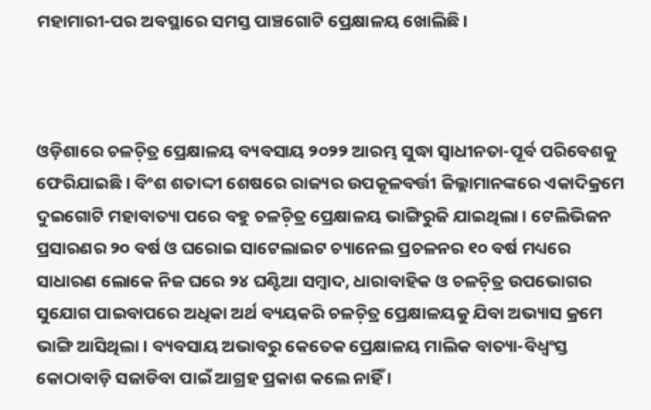ମହାମାରୀ-ପର ଅବସ୍ଥାରେ ସମସ୍ତ ପାଞ୍ଚଗୋଟି ପ୍ରେକ୍ଷାଳୟ ଖୋଲିଛି ।



ଓଡ଼ିଶାରେ ଚଳଚ଼ିତ୍ର ପ୍ରେକ୍ଷାଳୟ ବ୍ୟବସାୟ ୨୦୨୨ ଆରମ୍ଭ ସୁଦ୍ଧା ସ୍ୱାଧୀନତା-ପୂର୍ବ ପରିବେଶକୁ ଫେରିଯାଇଛି । ବିଂଶ ଶତାଦ୍ଦୀ ଶେଷରେ ରାଜ୍ୟର ଉପକୂଳବର୍ତ୍ତୀ ଜିଲ୍ଲାମାନଙ୍କରେ ଏକାଦିକ୍ରମେ ଦୁଇଗୋଟି ମହାବାତ୍ୟା ପରେ ବହୁ ଚଳଚ଼ିତ୍ର ପ୍ରେକ୍ଷାଳୟ ଭାଙ୍ଗିରୁଜି ଯାଇଥିଲା । ଟେଲିଭିଜନ ପ୍ରସାରଣର ୨୦ ବର୍ଷ ଓ ଘରୋଇ ସାଟେଲାଇଟ ଚ୍ୟାନେଲ ପ୍ରଚଳନର ୧୦ ବର୍ଷ ମଧ୍ୟରେ ସାଧାରଣ ଲୋକେ ନିଜ ଘରେ ୨୪ ଘଣ୍ଟିଆ ସମ୍ୱାଦ, ଧାରାବାହିକ ଓ ଚଳଚ଼ିତ୍ର ଉପଭୋଗର ସୁଯୋଗ ପାଇବାପରେ ଅଧିକା ଅର୍ଥ ବ୍ୟୟକରି ଚଳଚ଼ିତ୍ର ପ୍ରେକ୍ଷାଳୟକୁ ଯିବା ଅଭ୍ୟାସ କ୍ରମେ ଭାଙ୍ଗି ଆସିଥିଲା । ବ୍ୟବସାୟ ଅଭାବରୁ କେତେକ ପ୍ରେକ୍ଷାଳୟ ମାଲିକ ବାତ୍ୟା-ବିଧ୍ୱଂସ୍ତ କୋଠାବାଡ଼ି ସଜାଡିବା ପାଇଁ ଆଗ୍ରହ ପ୍ରକାଶ କଲେ ନାହିଁ ।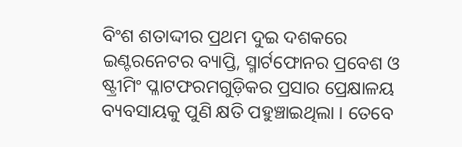ବିଂଶ ଶତାଦ୍ଦୀର ପ୍ରଥମ ଦୁଇ ଦଶକରେ ଇଣ୍ଟରନେଟର ବ୍ୟାପ୍ତି, ସ୍ମାର୍ଟଫୋନର ପ୍ରବେଶ ଓ ଷ୍ଟ୍ରୀମିଂ ପ୍ଳାଟଫରମଗୁଡ଼ିକର ପ୍ରସାର ପ୍ରେକ୍ଷାଳୟ ବ୍ୟବସାୟକୁ ପୁଣି କ୍ଷତି ପହୁଞ୍ଚାଇଥିଲା । ତେବେ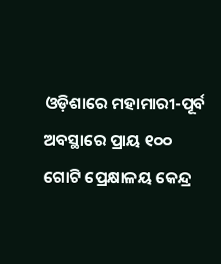ଓଡ଼ିଶାରେ ମହାମାରୀ-ପୂର୍ବ ଅବସ୍ଥାରେ ପ୍ରାୟ ୧୦୦ ଗୋଟି ପ୍ରେକ୍ଷାଳୟ କେନ୍ଦ୍ର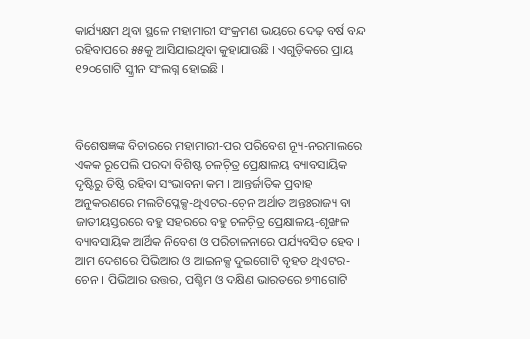କାର୍ଯ୍ୟକ୍ଷମ ଥିବା ସ୍ଥଳେ ମହାମାରୀ ସଂକ୍ରମଣ ଭୟରେ ଦେଢ଼ ବର୍ଷ ବନ୍ଦ ରହିବାପରେ ୫୫କୁ ଆସିଯାଇଥିବା କୁହାଯାଉଛି । ଏଗୁଡ଼ିକରେ ପ୍ରାୟ ୧୨୦ଗୋଟି ସ୍କ୍ରୀନ ସଂଲଗ୍ନ ହୋଇଛି ।



ବିଶେଷଜ୍ଞଙ୍କ ବିଚାରରେ ମହାମାରୀ-ପର ପରିବେଶ ନ୍ୟୂ-ନରମାଲରେ ଏକକ ରୂପେଲି ପରଦା ବିଶିଷ୍ଟ ଚଳଚ଼ିତ୍ର ପ୍ରେକ୍ଷାଳୟ ବ୍ୟାବସାୟିକ ଦୃଷ୍ଟିରୁ ତିଷ୍ଠି ରହିବା ସଂଭାବନା କମ । ଆନ୍ତର୍ଜାତିକ ପ୍ରବାହ ଅନୁକରଣରେ ମଲଟିପ୍ଳେକ୍ସ-ଥିଏଟର-ଚ଼େନ ଅର୍ଥାତ ଅନ୍ତଃରାଜ୍ୟ ବା ଜାତୀୟସ୍ତରରେ ବହୁ ସହରରେ ବହୁ ଚଳଚ଼ିତ୍ର ପ୍ରେକ୍ଷାଳୟ-ଶୃଙ୍ଖଳ ବ୍ୟାବସାୟିକ ଆର୍ଥିକ ନିବେଶ ଓ ପରିଚାଳନାରେ ପର୍ଯ୍ୟବସିତ ହେବ । ଆମ ଦେଶରେ ପିଭିଆର ଓ ଆଇନକ୍ସ ଦୁଇଗୋଟି ବୃହତ ଥିଏଟର-ଚେନ । ପିଭିଆର ଉତ୍ତର, ପଶ୍ଚିମ ଓ ଦକ୍ଷିଣ ଭାରତରେ ୭୩ଗୋଟି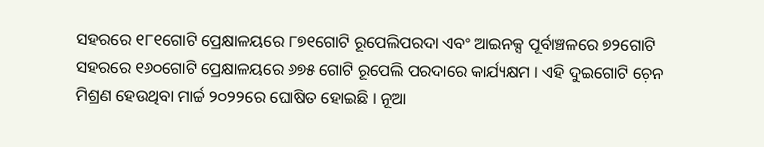ସହରରେ ୧୮୧ଗୋଟି ପ୍ରେକ୍ଷାଳୟରେ ୮୭୧ଗୋଟି ରୂପେଲିପରଦା ଏବଂ ଆଇନକ୍ସ ପୂର୍ବାଞ୍ଚଳରେ ୭୨ଗୋଟି ସହରରେ ୧୬୦ଗୋଟି ପ୍ରେକ୍ଷାଳୟରେ ୬୭୫ ଗୋଟି ରୂପେଲି ପରଦାରେ କାର୍ଯ୍ୟକ୍ଷମ । ଏହି ଦୁଇଗୋଟି ଚ଼େନ ମିଶ୍ରଣ ହେଉଥିବା ମାର୍ଚ୍ଚ ୨୦୨୨ରେ ଘୋଷିତ ହୋଇଛି । ନୂଆ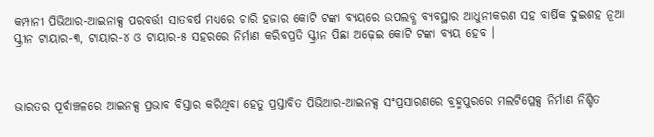କମ୍ପାନୀ ପିଭିଆର-ଆଇନାକ୍ସ ପରବର୍ତ୍ତୀ ସାତବର୍ଷ ମଧ୍ୟରେ ଚାରି ହଜାର କୋଟି ଟଙ୍କା ବ୍ୟୟରେ ଉପଲବ୍ଧ ବ୍ୟବସ୍ଥାର ଆଧୁନୀକରଣ ସହ ବାର୍ଷିକ ଦୁଇଶହ ନୂଆ ସ୍କ୍ରୀନ ଟାୟାର-୩, ଟାୟାର-୪ ଓ ଟାୟାର-୫ ସହରରେ ନିର୍ମାଣ କରିବପ୍ରତି ସ୍କ୍ରୀନ ପିଛା ଅଢ଼େଇ କୋଟି ଟଙ୍କା ବ୍ୟୟ ହେବ ।



ଭାରତର ପୂର୍ବାଞ୍ଚଳରେ ଆଇନକ୍ସ ପ୍ରଭାବ ବିସ୍ତାର କରିଥିବା ହେତୁ ପ୍ରସ୍ତାବିତ ପିଭିଆର-ଆଇନକ୍ସ ସଂପ୍ରସାରଣରେ ବ୍ରହ୍ମପୁରରେ ମଲଟିପ୍ଳେକ୍ସ ନିର୍ମାଣ ନିଶ୍ଚିତ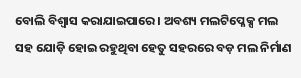ବୋଲି ବିଶ୍ୱାସ କରାଯାଇପାରେ । ଅବଶ୍ୟ ମଲଟିପ୍ଳେକ୍ସ ମଲ ସହ ଯୋଡ଼ି ହୋଇ ରହୁଥିବା ହେତୁ ସହରରେ ବଡ଼ ମଲ ନିର୍ମାଣ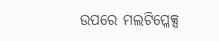ଉପରେ ମଲଟିପ୍ଳେକ୍ସ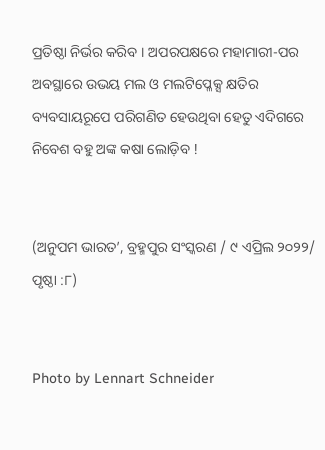ପ୍ରତିଷ୍ଠା ନିର୍ଭର କରିବ । ଅପରପକ୍ଷରେ ମହାମାରୀ-ପର ଅବସ୍ଥାରେ ଉଭୟ ମଲ ଓ ମଲଟିପ୍ଳେକ୍ସ କ୍ଷତିର ବ୍ୟବସାୟରୂପେ ପରିଗଣିତ ହେଉଥିବା ହେତୁ ଏଦିଗରେ ନିବେଶ ବହୁ ଅଙ୍କ କଷା ଲୋଡ଼ିବ !


(ଅନୁପମ ଭାରତ’, ବ୍ରହ୍ମପୁର ସଂସ୍କରଣ / ୯ ଏପ୍ରିଲ ୨୦୨୨/ ପୃଷ୍ଠା :୮)


Photo by Lennart Schneider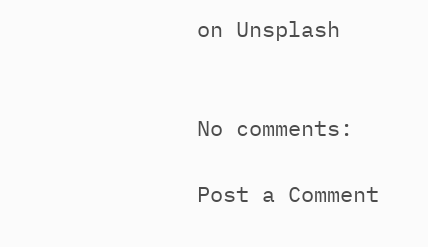on Unsplash


No comments:

Post a Comment